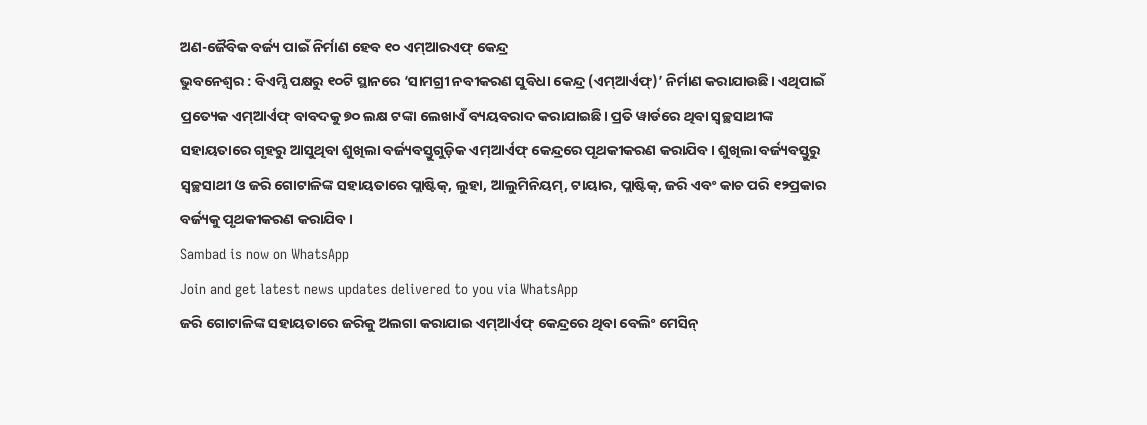ଅଣ-ଜୈବିକ ବର୍ଜ୍ୟ ପାଇଁ ନିର୍ମାଣ ହେବ ୧୦ ଏମ୍ଆରଏଫ୍ କେନ୍ଦ୍ର
ଭୁବନେଶ୍ବର : ବିଏମ୍ସି ପକ୍ଷରୁ ୧୦ଟି ସ୍ଥାନରେ ‘ସାମଗ୍ରୀ ନବୀକରଣ ସୁବିଧା କେନ୍ଦ୍ର (ଏମ୍ଆର୍ଏଫ୍)’ ନିର୍ମାଣ କରାଯାଉଛି। ଏଥିପାଇଁ ପ୍ରତ୍ୟେକ ଏମ୍ଆର୍ଏଫ୍ ବାବଦକୁ ୭୦ ଲକ୍ଷ ଟଙ୍କା ଲେଖାଏଁ ବ୍ୟୟବରାଦ କରାଯାଇଛି। ପ୍ରତି ୱାର୍ଡରେ ଥିବା ସ୍ବଚ୍ଛସାଥୀଙ୍କ ସହାୟତାରେ ଗୃହରୁ ଆସୁଥିବା ଶୁଖିଲା ବର୍ଜ୍ୟବସ୍ତୁଗୁଡ଼ିକ ଏମ୍ଆର୍ଏଫ୍ କେନ୍ଦ୍ରରେ ପୃଥକୀକରଣ କରାଯିବ। ଶୁଖିଲା ବର୍ଜ୍ୟବସ୍ତୁରୁ ସ୍ବଚ୍ଛସାଥୀ ଓ ଜରି ଗୋଟାଳିଙ୍କ ସହାୟତାରେ ପ୍ଲାଷ୍ଟିକ୍, ଲୁହା, ଆଲୁମିନିୟମ୍, ଟାୟାର, ପ୍ଲାଷ୍ଟିକ୍, ଜରି ଏବଂ କାଚ ପରି ୧୨ପ୍ରକାର ବର୍ଜ୍ୟକୁ ପୃଥକୀକରଣ କରାଯିବ।
Sambad is now on WhatsApp
Join and get latest news updates delivered to you via WhatsApp
ଜରି ଗୋଟାଳିଙ୍କ ସହାୟତାରେ ଜରିକୁ ଅଲଗା କରାଯାଇ ଏମ୍ଆର୍ଏଫ୍ କେନ୍ଦ୍ରରେ ଥିବା ବେଲିଂ ମେସିନ୍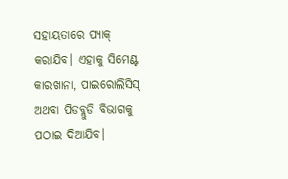ସହାୟତାରେ ପ୍ୟାକ୍ କରାଯିବ। ଏହାକୁ ସିମେଣ୍ଟ କାରଖାନା, ପାଇରୋଲିସିସ୍ ଅଥବା ପିଡବ୍ଲୁଡି ବିଭାଗକୁ ପଠାଇ ଦିଆଯିବ।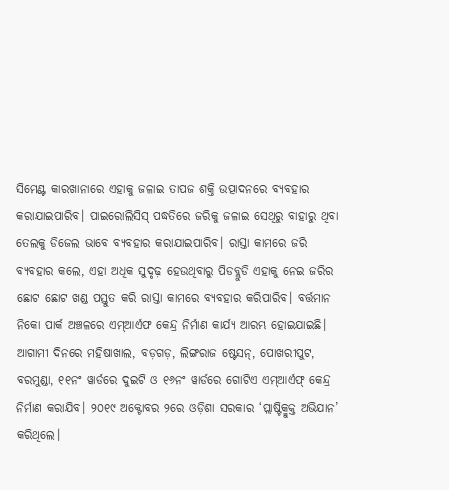ସିମେଣ୍ଟ କାରଖାନାରେ ଏହାକୁ ଜଳାଇ ତାପଜ ଶକ୍ତି ଉତ୍ପାଦନରେ ବ୍ୟବହାର କରାଯାଇପାରିବ। ପାଇରୋଲିସିସ୍ ପଦ୍ଧତିରେ ଜରିକୁ ଜଳାଇ ସେଥିରୁ ବାହାରୁ ଥିବା ତେଲକୁ ଡିଜେଲ ଭାବେ ବ୍ୟବହାର କରାଯାଇପାରିବ। ରାସ୍ତା କାମରେ ଜରି ବ୍ୟବହାର କଲେ, ଏହା ଅଧିକ ସୁଦୃଢ଼ ହେଉଥିବାରୁ ପିଡବ୍ଲୁଡି ଏହାକୁ ନେଇ ଜରିର ଛୋଟ ଛୋଟ ଖଣ୍ଡ ପସ୍ତୁତ କରି ରାସ୍ତା କାମରେ ବ୍ୟବହାର କରିପାରିବ। ବର୍ତ୍ତମାନ ନିକୋ ପାର୍କ ଅଞ୍ଚଳରେ ଏମ୍ଆର୍ଏଫ କେନ୍ଦ୍ର ନିର୍ମାଣ କାର୍ଯ୍ୟ ଆରମ୍ଭ ହୋଇଯାଇଛି। ଆଗାମୀ ଦିନରେ ମହିଷାଖାଲ, ବଡ଼ଗଡ଼, ଲିଙ୍ଗରାଜ ଷ୍ଟେସନ୍, ପୋଖରୀପୁଟ, ବରମୁଣ୍ଡା, ୧୧ନଂ ୱାର୍ଡରେ ଦୁଇଟି ଓ ୧୬ନଂ ୱାର୍ଡରେ ଗୋଟିଏ ଏମ୍ଆର୍ଏଫ୍ କେନ୍ଦ୍ର ନିର୍ମାଣ କରାଯିବ। ୨୦୧୯ ଅକ୍ଟୋବର ୨ରେ ଓଡ଼ିଶା ସରକାର ‘ପ୍ଲାଷ୍ଟିକ୍ମୁକ୍ତ ଅଭିଯାନ’ କରିଥିଲେ।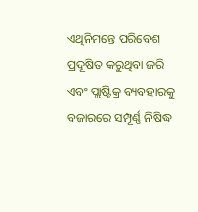ଏଥିନିମନ୍ତେ ପରିବେଶ ପ୍ରଦୂଷିତ କରୁଥିବା ଜରି ଏବଂ ପ୍ଲାଷ୍ଟିକ୍ର ବ୍ୟବହାରକୁ ବଜାରରେ ସମ୍ପୂର୍ଣ୍ଣ ନିଷିଦ୍ଧ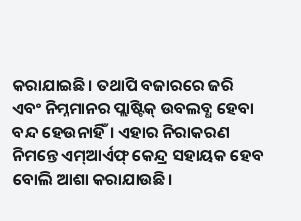କରାଯାଇଛି। ତଥାପି ବଜାରରେ ଜରି ଏବଂ ନିମ୍ନମାନର ପ୍ଲାଷ୍ଟିକ୍ ଉବଲବ୍ଧ ହେବା ବନ୍ଦ ହେଉନାହିଁ। ଏହାର ନିରାକରଣ ନିମନ୍ତେ ଏମ୍ଆର୍ଏଫ୍ କେନ୍ଦ୍ର ସହାୟକ ହେବ ବୋଲି ଆଶା କରାଯାଉଛି।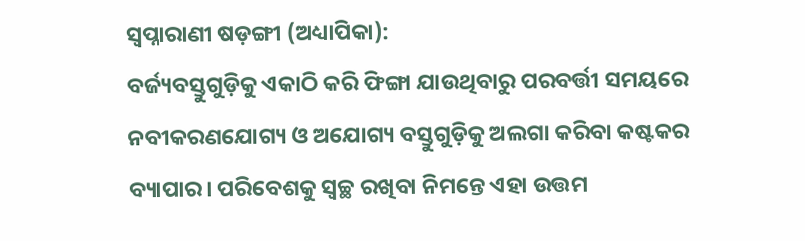ସ୍ବପ୍ନାରାଣୀ ଷଡ଼ଙ୍ଗୀ (ଅଧ୍ୟାପିକା):
ବର୍ଜ୍ୟବସ୍ତୁଗୁଡ଼ିକୁ ଏକାଠି କରି ଫିଙ୍ଗା ଯାଉଥିବାରୁ ପରବର୍ତ୍ତୀ ସମୟରେ ନବୀକରଣଯୋଗ୍ୟ ଓ ଅଯୋଗ୍ୟ ବସ୍ତୁଗୁଡ଼ିକୁ ଅଲଗା କରିବା କଷ୍ଟକର ବ୍ୟାପାର। ପରିବେଶକୁ ସ୍ବଚ୍ଛ ରଖିବା ନିମନ୍ତେ ଏହା ଉତ୍ତମ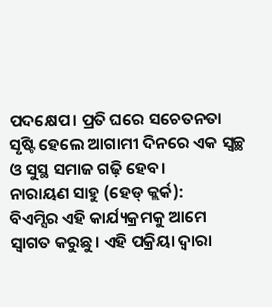ପଦକ୍ଷେପ। ପ୍ରତି ଘରେ ସଚେତନତା ସୃଷ୍ଟି ହେଲେ ଆଗାମୀ ଦିନରେ ଏକ ସ୍ବଚ୍ଛ ଓ ସୁସ୍ଥ ସମାଜ ଗଢ଼ି ହେବ।
ନାରାୟଣ ସାହୁ (ହେଡ୍ କ୍ଲର୍କ):
ବିଏମ୍ସିର ଏହି କାର୍ଯ୍ୟକ୍ରମକୁ ଆମେ ସ୍ବାଗତ କରୁଛୁ। ଏହି ପକ୍ରିୟା ଦ୍ବାରା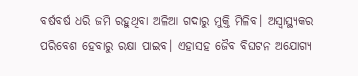ବର୍ଷବର୍ଷ ଧରି ଜମି ରହୁଥିବା ଅଳିଆ ଗଦାରୁ ମୁକ୍ତି ମିଳିବ। ଅସ୍ବାସ୍ଥ୍ୟକର ପରିବେଶ ହେବାରୁ ରକ୍ଷା ପାଇବ। ଏହାସହ ଜୈବ ବିଘଟନ ଅଯୋଗ୍ୟ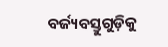ବର୍ଜ୍ୟବସ୍ତୁଗୁଡ଼ିକୁ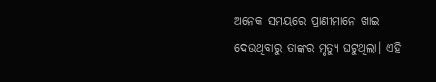ଅନେକ ସମୟରେ ପ୍ରାଣୀମାନେ ଖାଇ ଦେଉଥିବାରୁ ତାଙ୍କର ମୃତ୍ୟୁ ଘଟୁଥିଲା। ଏହି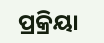ପ୍ରକ୍ରିୟା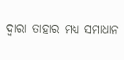ଦ୍ବାରା ତାହାର ମଧ୍ୟ ସମାଧାନ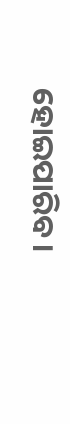ହୋଇପାରିବ।